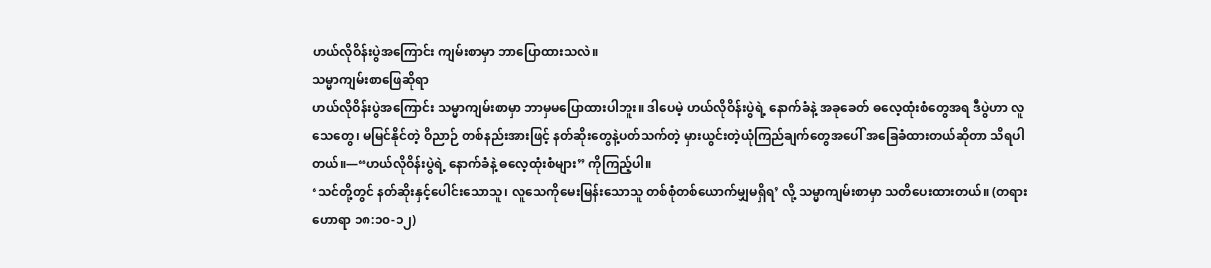ဟယ်လိုဝိန်းပွဲအကြောင်း ကျမ်းစာမှာ ဘာပြောထားသလဲ။
သမ္မာကျမ်းစာဖြေဆိုရာ
ဟယ်လိုဝိန်းပွဲအကြောင်း သမ္မာကျမ်းစာမှာ ဘာမှမပြောထားပါဘူး။ ဒါပေမဲ့ ဟယ်လိုဝိန်းပွဲရဲ့ နောက်ခံနဲ့ အခုခေတ် ဓလေ့ထုံးစံတွေအရ ဒီပွဲဟာ လူသေတွေ၊ မမြင်နိုင်တဲ့ ဝိညာဉ် တစ်နည်းအားဖြင့် နတ်ဆိုးတွေနဲ့ပတ်သက်တဲ့ မှားယွင်းတဲ့ယုံကြည်ချက်တွေအပေါ် အခြေခံထားတယ်ဆိုတာ သိရပါတယ်။—“ဟယ်လိုဝိန်းပွဲရဲ့ နောက်ခံနဲ့ ဓလေ့ထုံးစံများ” ကိုကြည့်ပါ။
‘သင်တို့တွင် နတ်ဆိုးနှင့်ပေါင်းသောသူ၊ လူသေကိုမေးမြန်းသောသူ တစ်စုံတစ်ယောက်မျှမရှိရ’ လို့ သမ္မာကျမ်းစာမှာ သတိပေးထားတယ်။ (တရားဟောရာ ၁၈:၁၀-၁၂)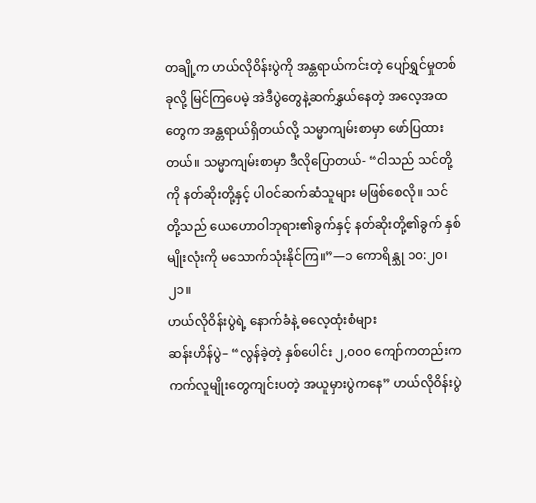တချို့က ဟယ်လိုဝိန်းပွဲကို အန္တရာယ်ကင်းတဲ့ ပျော်ရွှင်မှုတစ်ခုလို့ မြင်ကြပေမဲ့ အဲဒီပွဲတွေနဲ့ဆက်နွှယ်နေတဲ့ အလေ့အထတွေက အန္တရာယ်ရှိတယ်လို့ သမ္မာကျမ်းစာမှာ ဖော်ပြထားတယ်။ သမ္မာကျမ်းစာမှာ ဒီလိုပြောတယ်- “ငါသည် သင်တို့ကို နတ်ဆိုးတို့နှင့် ပါဝင်ဆက်ဆံသူများ မဖြစ်စေလို။ သင်တို့သည် ယေဟောဝါဘုရား၏ခွက်နှင့် နတ်ဆိုးတို့၏ခွက် နှစ်မျိုးလုံးကို မသောက်သုံးနိုင်ကြ။”—၁ ကောရိန္သု ၁၀:၂၀၊ ၂၁။
ဟယ်လိုဝိန်းပွဲရဲ့ နောက်ခံနဲ့ ဓလေ့ထုံးစံများ
ဆန်းဟိန်ပွဲ– “လွန်ခဲ့တဲ့ နှစ်ပေါင်း ၂,၀၀၀ ကျော်ကတည်းက ကက်လူမျိုးတွေကျင်းပတဲ့ အယူမှားပွဲကနေ” ဟယ်လိုဝိန်းပွဲ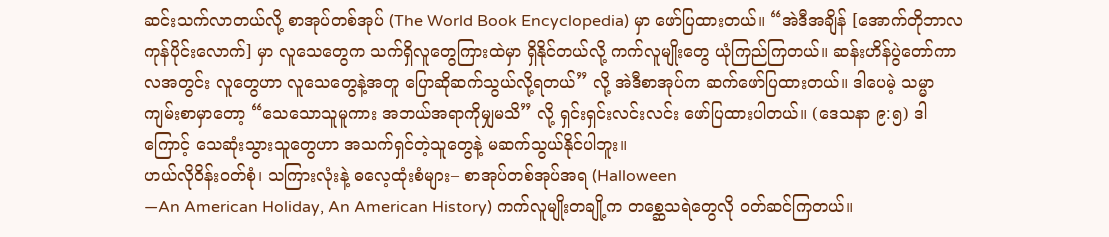ဆင်းသက်လာတယ်လို့ စာအုပ်တစ်အုပ် (The World Book Encyclopedia) မှာ ဖော်ပြထားတယ်။ “အဲဒီအချိန် [အောက်တိုဘာလကုန်ပိုင်းလောက်] မှာ လူသေတွေက သက်ရှိလူတွေကြားထဲမှာ ရှိနိုင်တယ်လို့ ကက်လူမျိုးတွေ ယုံကြည်ကြတယ်။ ဆန်းဟိန်ပွဲတော်ကာလအတွင်း လူတွေဟာ လူသေတွေနဲ့အတူ ပြောဆိုဆက်သွယ်လို့ရတယ်” လို့ အဲဒီစာအုပ်က ဆက်ဖော်ပြထားတယ်။ ဒါပေမဲ့ သမ္မာကျမ်းစာမှာတော့ “သေသောသူမူကား အဘယ်အရာကိုမျှမသိ” လို့ ရှင်းရှင်းလင်းလင်း ဖော်ပြထားပါတယ်။ (ဒေသနာ ၉:၅) ဒါကြောင့် သေဆုံးသွားသူတွေဟာ အသက်ရှင်တဲ့သူတွေနဲ့ မဆက်သွယ်နိုင်ပါဘူး။
ဟယ်လိုဝိန်းဝတ်စုံ၊ သကြားလုံးနဲ့ ဓလေ့ထုံးစံများ– စာအုပ်တစ်အုပ်အရ (Halloween
—An American Holiday, An American History) ကက်လူမျိုးတချို့က တစ္ဆေသရဲတွေလို ဝတ်ဆင်ကြတယ်။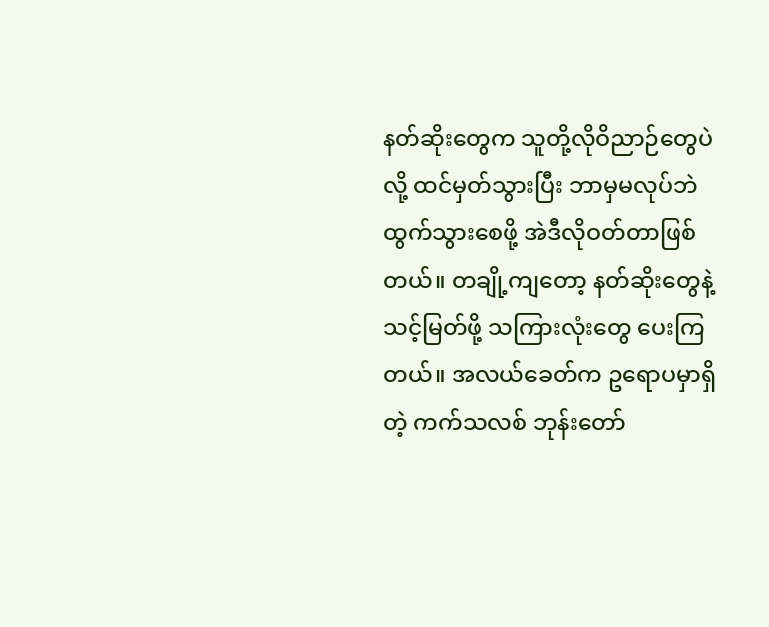နတ်ဆိုးတွေက သူတို့လိုဝိညာဉ်တွေပဲလို့ ထင်မှတ်သွားပြီး ဘာမှမလုပ်ဘဲ ထွက်သွားစေဖို့ အဲဒီလိုဝတ်တာဖြစ်တယ်။ တချို့ကျတော့ နတ်ဆိုးတွေနဲ့ သင့်မြတ်ဖို့ သကြားလုံးတွေ ပေးကြတယ်။ အလယ်ခေတ်က ဥရောပမှာရှိတဲ့ ကက်သလစ် ဘုန်းတော်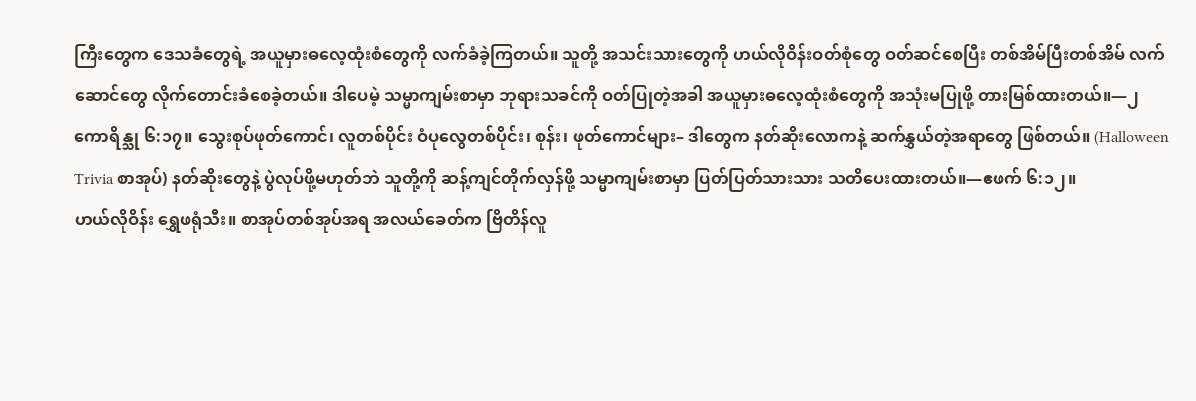ကြီးတွေက ဒေသခံတွေရဲ့ အယူမှားဓလေ့ထုံးစံတွေကို လက်ခံခဲ့ကြတယ်။ သူတို့ အသင်းသားတွေကို ဟယ်လိုဝိန်းဝတ်စုံတွေ ဝတ်ဆင်စေပြီး တစ်အိမ်ပြီးတစ်အိမ် လက်ဆောင်တွေ လိုက်တောင်းခံစေခဲ့တယ်။ ဒါပေမဲ့ သမ္မာကျမ်းစာမှာ ဘုရားသခင်ကို ဝတ်ပြုတဲ့အခါ အယူမှားဓလေ့ထုံးစံတွေကို အသုံးမပြုဖို့ တားမြစ်ထားတယ်။—၂ ကောရိန္သု ၆:၁၇။ သွေးစုပ်ဖုတ်ကောင်၊ လူတစ်ပိုင်း ဝံပုလွေတစ်ပိုင်း၊ စုန်း၊ ဖုတ်ကောင်များ– ဒါတွေက နတ်ဆိုးလောကနဲ့ ဆက်နွှယ်တဲ့အရာတွေ ဖြစ်တယ်။ (Halloween Trivia စာအုပ်) နတ်ဆိုးတွေနဲ့ ပွဲလုပ်ဖို့မဟုတ်ဘဲ သူတို့ကို ဆန့်ကျင်တိုက်လှန်ဖို့ သမ္မာကျမ်းစာမှာ ပြတ်ပြတ်သားသား သတိပေးထားတယ်။—ဧဖက် ၆:၁၂။
ဟယ်လိုဝိန်း ရွှေဖရုံသီး။ စာအုပ်တစ်အုပ်အရ အလယ်ခေတ်က ဗြိတိန်လူ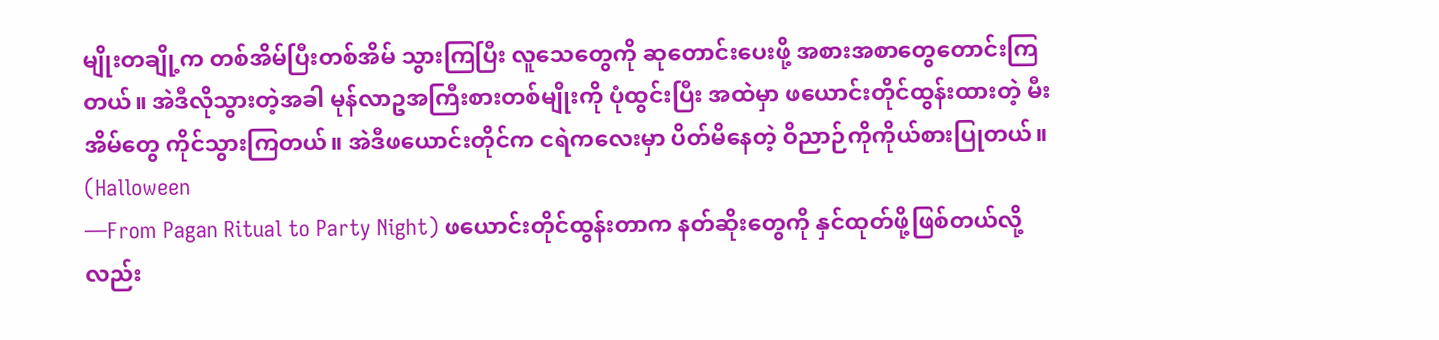မျိုးတချို့က တစ်အိမ်ပြီးတစ်အိမ် သွားကြပြီး လူသေတွေကို ဆုတောင်းပေးဖို့ အစားအစာတွေတောင်းကြတယ်။ အဲဒီလိုသွားတဲ့အခါ မုန်လာဥအကြီးစားတစ်မျိုးကို ပုံထွင်းပြီး အထဲမှာ ဖယောင်းတိုင်ထွန်းထားတဲ့ မီးအိမ်တွေ ကိုင်သွားကြတယ်။ အဲဒီဖယောင်းတိုင်က ငရဲကလေးမှာ ပိတ်မိနေတဲ့ ဝိညာဉ်ကိုကိုယ်စားပြုတယ်။ (Halloween
—From Pagan Ritual to Party Night) ဖယောင်းတိုင်ထွန်းတာက နတ်ဆိုးတွေကို နှင်ထုတ်ဖို့ဖြစ်တယ်လို့လည်း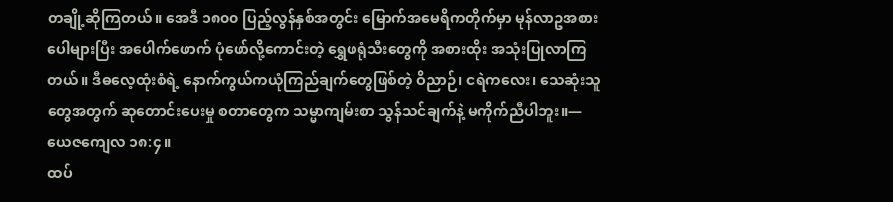တချို့ဆိုကြတယ်။ အေဒီ ၁၈၀၀ ပြည့်လွန်နှစ်အတွင်း မြောက်အမေရိကတိုက်မှာ မုန်လာဥအစား ပေါများပြီး အပေါက်ဖောက် ပုံဖော်လို့ကောင်းတဲ့ ရွှေဖရုံသီးတွေကို အစားထိုး အသုံးပြုလာကြတယ်။ ဒီဓလေ့ထုံးစံရဲ့ နောက်ကွယ်ကယုံကြည်ချက်တွေဖြစ်တဲ့ ဝိညာဉ်၊ ငရဲကလေး၊ သေဆုံးသူတွေအတွက် ဆုတောင်းပေးမှု စတာတွေက သမ္မာကျမ်းစာ သွန်သင်ချက်နဲ့ မကိုက်ညီပါဘူး။—ယေဇကျေလ ၁၈:၄။
ထပ်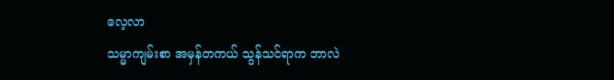လေ့လာ
သမ္မာကျမ်းစာ အမှန်တကယ် သွန်သင်ရာက ဘာလဲ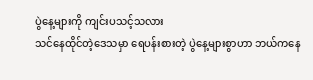ပွဲနေ့များကို ကျင်းပသင့်သလား
သင်နေထိုင်တဲ့ဒေသမှာ ရေပန်းစားတဲ့ ပွဲနေ့များစွာဟာ ဘယ်ကနေ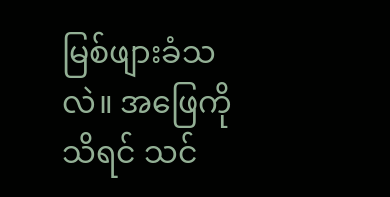မြစ်ဖျားခံသလဲ။ အဖြေကိုသိရင် သင်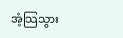အံ့သြသွား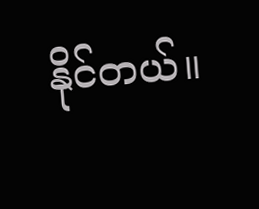နိုင်တယ်။